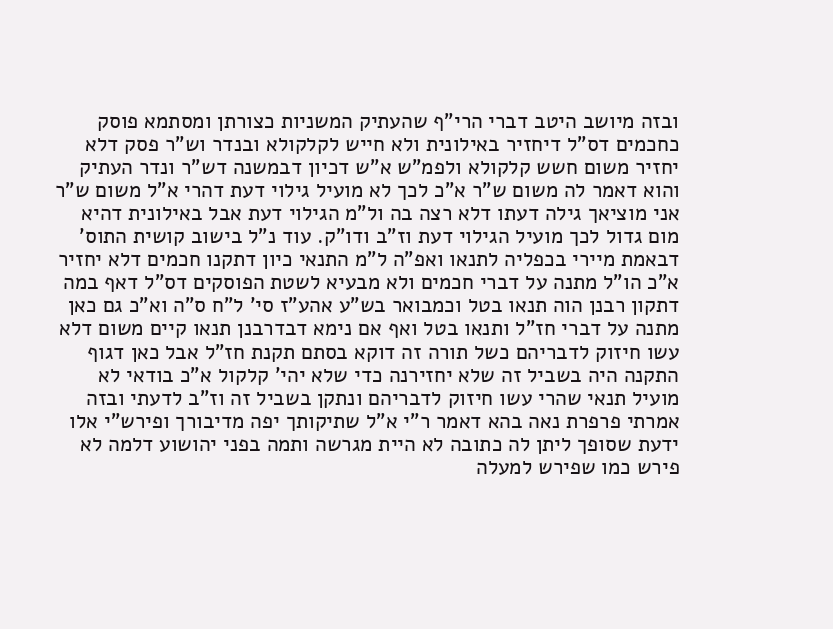ובזה מיושב היטב דברי הרי"ף שהעתיק המשניות כצורתן ומסתמא פוסק כחכמים דס"ל דיחזיר באילונית ולא חייש לקלקולא ובנדר וש"ר פסק דלא יחזיר משום חשש קלקולא ולפמ"ש א"ש דכיון דבמשנה דש"ר ונדר העתיק והוא דאמר לה משום ש"ר א"כ לכך לא מועיל גילוי דעת דהרי א"ל משום ש"ר אני מוציאך גילה דעתו דלא רצה בה ול"מ הגילוי דעת אבל באילונית דהיא מום גדול לכך מועיל הגילוי דעת וז"ב ודו"ק. עוד נ"ל בישוב קושית התוס' דבאמת מיירי בכפליה לתנאו ואפ"ה ל"מ התנאי כיון דתקנו חכמים דלא יחזיר א"כ הו"ל מתנה על דברי חכמים ולא מבעיא לשטת הפוסקים דס"ל דאף במה דתקון רבנן הוה תנאו בטל וכמבואר בש"ע אהע"ז סי' ל"ח ס"ה וא"כ גם כאן מתנה על דברי חז"ל ותנאו בטל ואף אם נימא דבדרבנן תנאו קיים משום דלא עשו חיזוק לדבריהם כשל תורה זה דוקא בסתם תקנת חז"ל אבל כאן דגוף התקנה היה בשביל זה שלא יחזירנה כדי שלא יהי' קלקול א"כ בודאי לא מועיל תנאי שהרי עשו חיזוק לדבריהם ונתקן בשביל זה וז"ב לדעתי ובזה אמרתי פרפרת נאה בהא דאמר ר"י א"ל שתיקותך יפה מדיבורך ופירש"י אלו ידעת שסופך ליתן לה כתובה לא היית מגרשה ותמה בפני יהושוע דלמה לא פירש כמו שפירש למעלה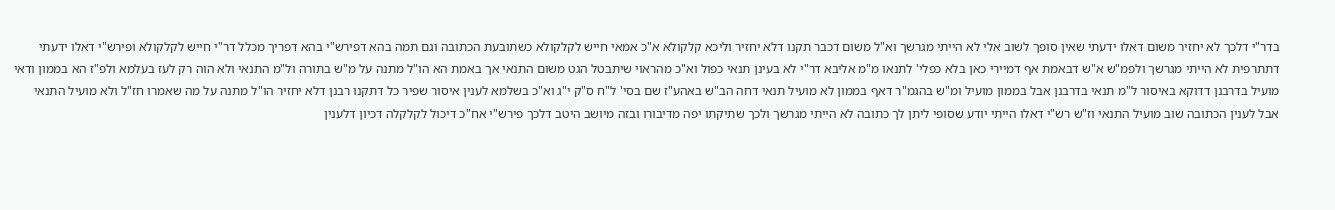בדר"י דלכך לא יחזיר משום דאלו ידעתי שאין סופך לשוב אלי לא הייתי מגרשך וא"ל משום דכבר תקנו דלא יחזיר וליכא קלקולא א"כ אמאי חייש לקלקולא כשתובעת הכתובה וגם תמה בהא דפירש"י בהא דפריך מכלל דר"י חייש לקלקולא ופירש"י דאלו ידעתי דתתרפית לא הייתי מגרשך ולפמ"ש א"ש דבאמת אף דמיירי כאן בלא כפלי' לתנאו מ"מ אליבא דר"י לא בעינן תנאי כפול וא"כ מהראוי שיתבטל הגט משום התנאי אך באמת הא הו"ל מתנה על מ"ש בתורה ול"מ התנאי ולא הוה רק לעז בעלמא ולפ"ז הא בממון ודאי מועיל בדרבנן דדוקא באיסור ל"מ תנאי בדרבנן אבל בממון מועיל ומ"ש בהגמ"ר דאף בממון לא מועיל תנאי דחה הב"ש באהע"ז שם בסי' ל"ח ס"ק י"ג וא"כ בשלמא לענין איסור שפיר כל דתקנו רבנן דלא יחזיר הו"ל מתנה על מה שאמרו חז"ל ולא מועיל התנאי אבל לענין הכתובה שוב מועיל התנאי וז"ש רש"י דאלו הייתי יודע שסופי ליתן לך כתובה לא הייתי מגרשך ולכך שתיקתו יפה מדיבורו ובזה מיושב היטב דלכך פירש"י אח"כ דיכול לקלקלה דכיון דלענין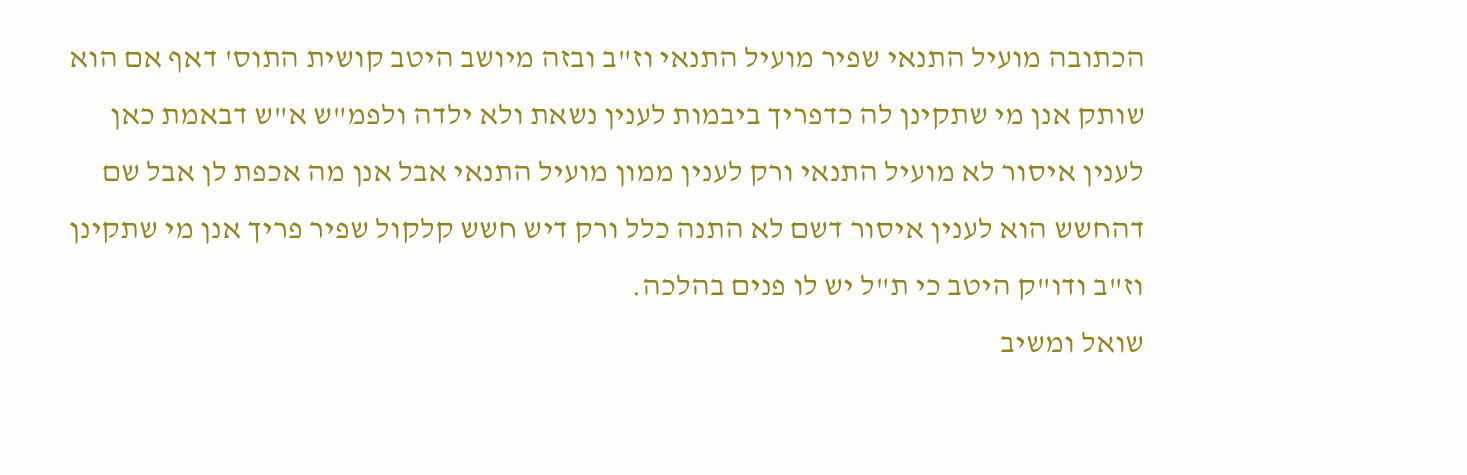הכתובה מועיל התנאי שפיר מועיל התנאי וז"ב ובזה מיושב היטב קושית התוס' דאף אם הוא שותק אנן מי שתקינן לה כדפריך ביבמות לענין נשאת ולא ילדה ולפמ"ש א"ש דבאמת כאן לענין איסור לא מועיל התנאי ורק לענין ממון מועיל התנאי אבל אנן מה אכפת לן אבל שם דהחשש הוא לענין איסור דשם לא התנה כלל ורק דיש חשש קלקול שפיר פריך אנן מי שתקינן וז"ב ודו"ק היטב כי ת"ל יש לו פנים בהלכה.
שואל ומשיב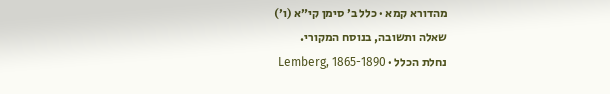מהדורא קמא · כלל ב׳ סימן קי״א (ו׳)
שאלה ותשובה, בנוסח המקורי.
נחלת הכלל · Lemberg, 1865-1890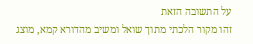על התשובה הזאת
זהו מקור הלכתי מתוך שואל ומשיב מהדורא קמא, מוצג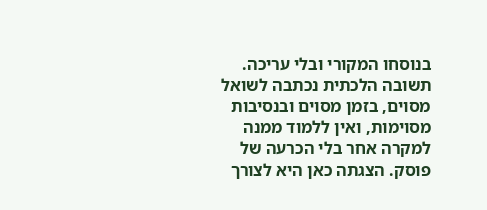בנוסחו המקורי ובלי עריכה. תשובה הלכתית נכתבה לשואל מסוים, בזמן מסוים ובנסיבות מסוימות, ואין ללמוד ממנה למקרה אחר בלי הכרעה של פוסק. הצגתה כאן היא לצורך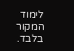לימוד המקור בלבד.